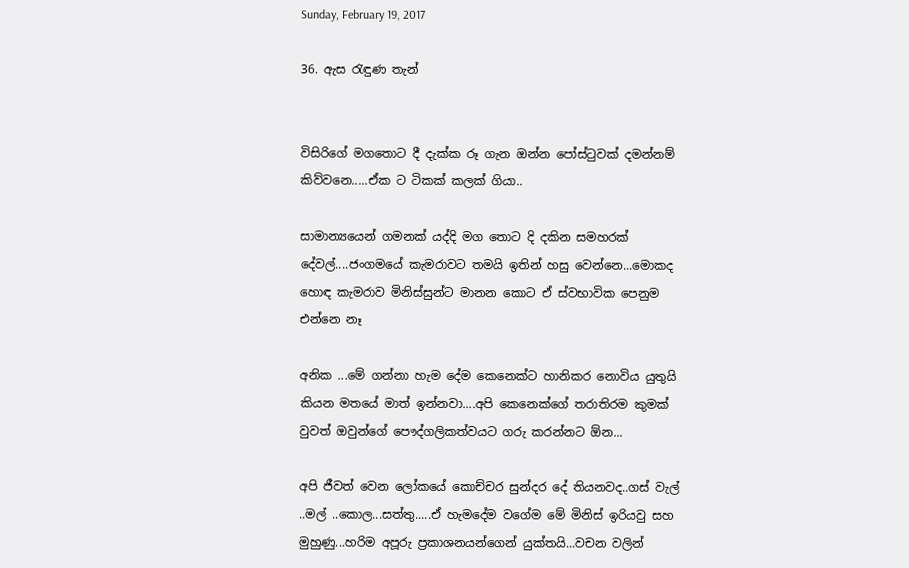Sunday, February 19, 2017

36. ඇස රැඳුණ තැන්


විසිරිගේ මගතොට දී දැක්ක රූ ගැන ඔන්න පෝස්ටුවක් දමන්නම් කිව්වනෙ.....ඒක ට ටිකක් කලක් ගියා..

සාමාන්‍යයෙන් ගමනක් යද්දි මග තොට දි දකින සමහරක් දේවල්....ජංගමයේ කැමරාවට තමයි ඉතින් හසු වෙන්නෙ...මොකද හොඳ කැමරාව මිනිස්සුන්ට මානන කොට ඒ ස්වභාවික පෙනුම එන්නෙ නෑ

අනික ...මේ ගන්නා හැම දේම කෙනෙක්ට හානිකර නොවිය යුතුයි කියන මතයේ මාත් ඉන්නවා....අපි කෙනෙක්ගේ තරාතිරම කුමක් වුවත් ඔවුන්ගේ පෞද්ගලිකත්වයට ගරු කරන්නට ඕන...

අපි ජීවත් වෙන ලෝකයේ කොච්චර සුන්දර දේ තියනවද..ගස් වැල් ..මල් ..කොල...සත්තු.....ඒ හැමදේම වගේම මේ මිනිස් ඉරියවු සහ මුහුණු...හරිම අපූරු ප්‍රකාශනයන්ගෙන් යුක්තයි...වචන වලින්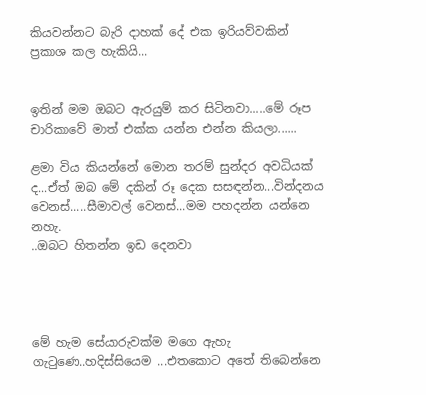කියවන්නට බැරි දාහක් දේ එක ඉරියව්වකින් ප්‍රකාශ කල හැකියි...


ඉතින් මම ඔබට ඇරයුම් කර සිටිනවා.....මේ රූප චාරිකාවේ මාත් එක්ක යන්න එන්න කියලා......

ළමා විය කියන්නේ මොන තරම් සුන්දර අවධියක් ද...ඒත් ඔබ මේ දකින් රූ දෙක සසඳන්න...වින්දනය වෙනස්.....සීමාවල් වෙනස්...මම පහදන්න යන්නෙ නහැ.
..ඔබට හිතන්න ඉඩ දෙනවා




මේ හැම සේයාරුවක්ම මගෙ ඇහැ ගැටුණෙ..හදිස්සියෙම ...එතකොට අතේ තිබෙන්නෙ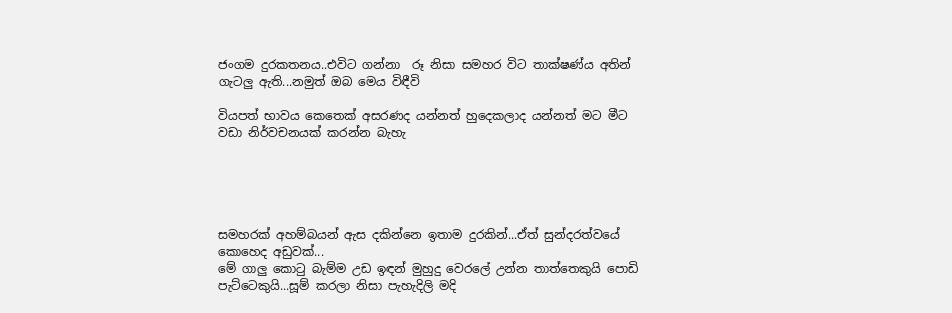ජංගම දුරකතනය..එවිට ගන්නා  රූ නිසා සමහර විට තාක්ෂණ්ය අතින් ගැටලු ඇති...නමුත් ඔබ මෙය විඳීවි

වියපත් භාවය කෙතෙක් අසරණද යන්නත් හුදෙකලාද යන්නත් මට මීට වඩා නිර්වචනයක් කරන්න බැහැ





සමහරක් අහම්බයන් ඇස දකින්නෙ ඉතාම දුරකින්...ඒත් සුන්දරත්වයේ කොහෙද අඩුවක්...
මේ ගාලු කොටු බැම්ම උඩ ඉඳන් මුහුදු වෙරලේ උන්න තාත්තෙකුයි පොඩි පැට්ටෙකුයි...සූම් කරලා නිසා පැහැදිලි මදි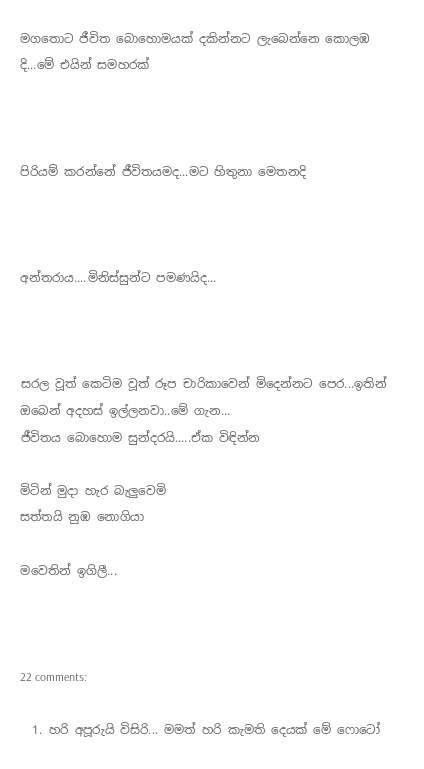මගතොට ජීවිත බොහොමයක් දකින්නට ලැබෙන්නෙ කොලඹ දි...මේ එයින් සමහරක්



පිරියම් කරන්නේ ජීවිතයමද...මට හිතුනා මෙතනදි



අන්තරාය....මිනිස්සුන්ට පමණයිද...



සරල වූත් කෙටිම වූත් රූප චාරිකාවෙන් මිදෙන්නට පෙර...ඉතින් ඔබෙන් අදහස් ඉල්ලනවා..මේ ගැන...
ජීවිතය බොහොම සුන්දරයි.....ඒක විඳින්න

මිටින් මුදා හැර බැලුවෙමි
සත්තයි නුඹ නොගියා

මවෙතින් ඉගිලී...



22 comments:

  1. හරි අපූරුයි විසිරි... මමත් හරි කැමති දෙයක් මේ ෆොටෝ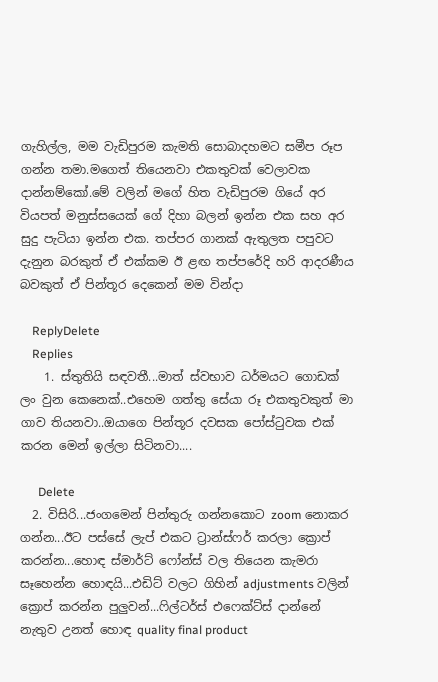ගැහිල්ල, මම වැඩිපුරම කැමති සොබාදහමට සමීප රූප ගන්න තමා.මගෙත් තියෙනවා එකතුවක් වෙලාවක දාන්නම්කෝ.මේ වලින් මගේ හිත වැඩිපුරම ගියේ අර වියපත් මනුස්සයෙක් ගේ දිහා බලන් ඉන්න එක සහ අර සුදු පැටියා ඉන්න එක. තප්පර ගානක් ඇතුලත පපුවට දැනුන බරකුත් ඒ එක්කම ඊ ළඟ තප්පරේදි හරි ආදරණීය බවකුත් ඒ පින්තූර දෙකෙන් මම වින්දා

    ReplyDelete
    Replies
    1. ස්තුතියි සඳවතී...මාත් ස්වභාව ධර්මයට ගොඩක් ලං වුන කෙනෙක්..එහෙම ගත්තු සේයා රූ එකතුවකුත් මා ගාව තියනවා..ඔයාගෙ පින්තූර දවසක පෝස්ටුවක එක් කරන මෙන් ඉල්ලා සිටිනවා....

      Delete
  2. විසිරි...ජංගමෙන් පින්තුරු ගන්නකොට zoom නොකර ගන්න...ඊට පස්සේ ලැප් එකට ට්‍රාන්ස්ෆර් කරලා ක්‍රොප් කරන්න...හොඳ ස්මාර්ට් ෆෝන්ස් වල තියෙන කැමරා සෑහෙන්න හොඳයි...එඩිට් වලට ගිහින් adjustments වලින් ක්‍රොප් කරන්න පුලුවන්...ෆිල්ටර්ස් එෆෙක්ට්ස් දාන්නේ නැතුව උනත් හොඳ quality final product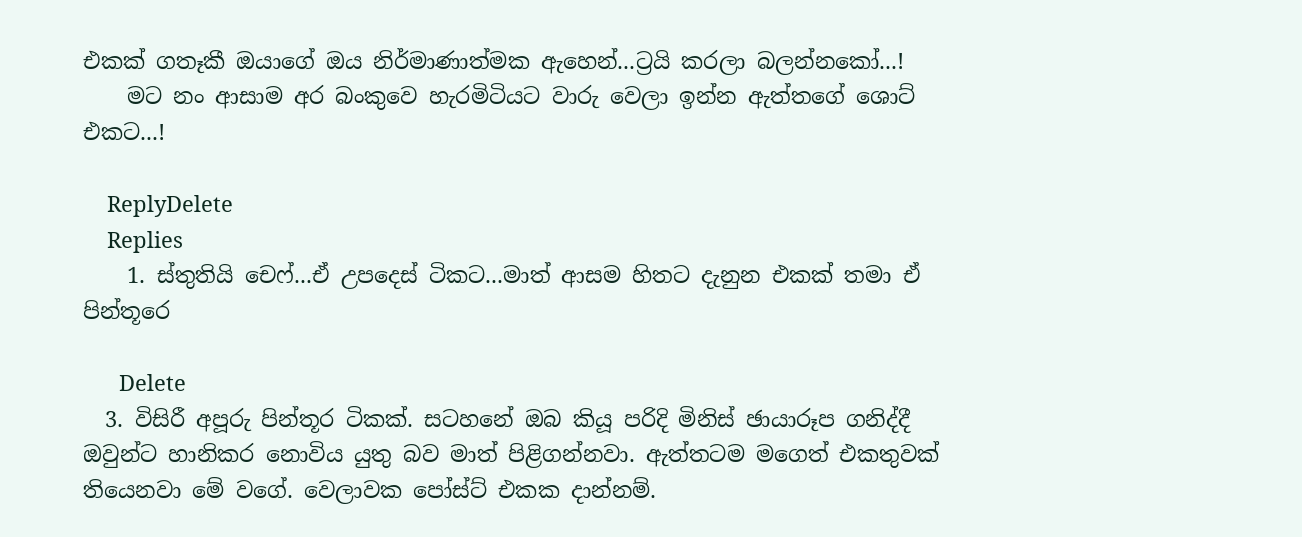එකක් ගතෑකී ඔයාගේ ඔය නිර්මාණාත්මක ඇහෙන්...ට්‍රයි කරලා බලන්නකෝ...!
    මට නං ආසාම අර බංකුවෙ හැරමිටියට වාරු වෙලා ඉන්න ඇත්තගේ ශොට් එකට...!

    ReplyDelete
    Replies
    1. ස්තුතියි චෙෆ්...ඒ උපදෙස් ටිකට...මාත් ආසම හිතට දැනුන එකක් තමා ඒ පින්තූරෙ

      Delete
  3. විසිරී අපූරු පින්තූර ටිකක්. සටහනේ ඔබ කියූ පරිදි මිනිස් ඡායාරූප ගනිද්දී ඔවුන්ට හානිකර නොවිය යුතු බව මාත් පිළිගන්නවා. ඇත්තටම මගෙත් එකතුවක් තියෙනවා මේ වගේ. වෙලාවක පෝස්ට් එකක දාන්නම්.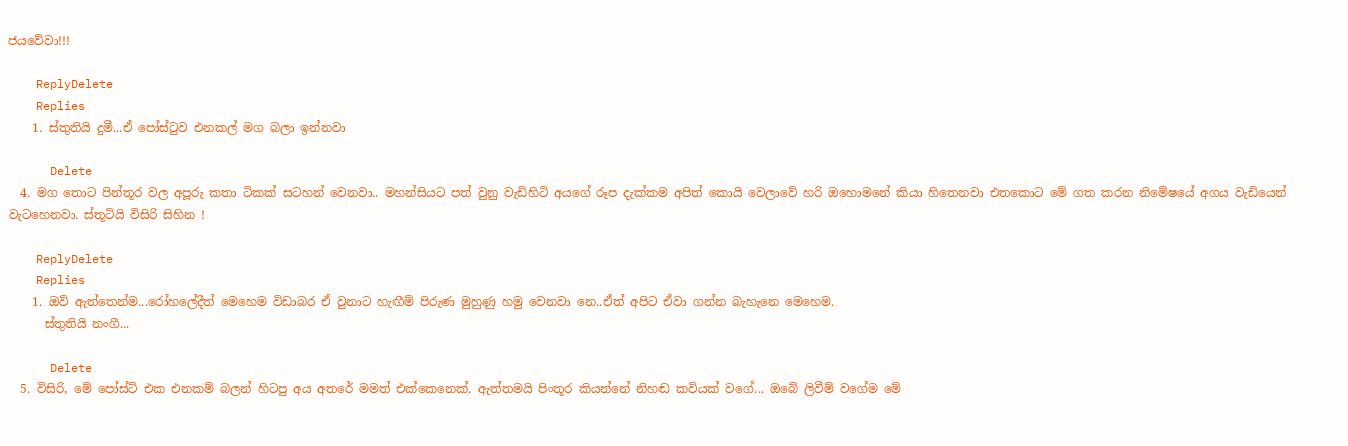ජයවේවා!!!

    ReplyDelete
    Replies
    1. ස්තුතියි දුමී...ඒ පෝස්ටුව එනකල් මග බලා ඉන්නවා

      Delete
  4. මග තොට පින්තූර වල අපූරු කතා ටිකක් සටහන් වෙනවා.. මහන්සියට පත් වුනු වැඩිහිටි අයගේ රූප දැක්කම අපිත් කොයි වෙලාවේ හරි ඔහොමනේ කියා හිතෙනවා එතකොට මේ ගත කරන නිමේෂයේ අගය වැඩියෙන් වැටහෙනවා. ස්තූටියි විසිරි සිහින !

    ReplyDelete
    Replies
    1. ඔව් ඇත්තෙන්ම...රෝහලේදීත් මෙහෙම විඩාබර ඒ වුනාට හැඟීම් පිරුණ මුහුණු හමු වෙනවා නෙ..ඒත් අපිට ඒවා ගන්න බැහැනෙ මෙහෙම.
      ස්තුතියි නංගී...

      Delete
  5. විසිරි, මේ පෝස්ට් එක එනකම් බලන් හිටපු අය අතරේ මමත් එක්කෙනෙක්. ඇත්තමයි පිංතූර කියන්නේ නිහඬ කවියක් වගේ... ඔබේ ලිවීම් වගේම මේ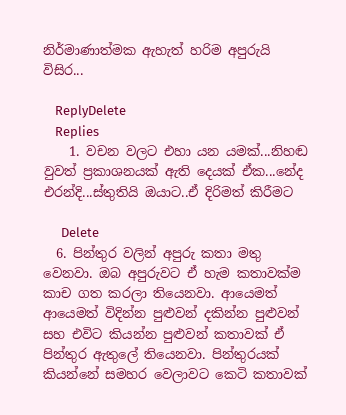නිර්මාණාත්මක ඇහැත් හරිම අපුරුයි විසිර...

    ReplyDelete
    Replies
    1. වචන වලට එහා යන යමක්...නිහඬ වුවත් ප්‍රකාශනයක් ඇති දෙයක් ඒක...නේද එරන්දි...ස්තුතියි ඔයාට..ඒ දිරිමත් කිරීමට

      Delete
  6. පින්තුර වලින් අපුරු කතා මතු වෙනවා. ඔබ අපුරුවට ඒ හැම කතාවක්ම කාච ගත කරලා තියෙනවා. ආයෙමත් ආයෙමත් විදින්න පුළුවන් දකින්න පුළුවන් සහ එවිට කියන්න පුළුවන් කතාවක් ඒ පින්තුර ඇතුලේ තියෙනවා. පින්තුරයක් කියන්නේ සමහර වෙලාවට කෙටි කතාවක්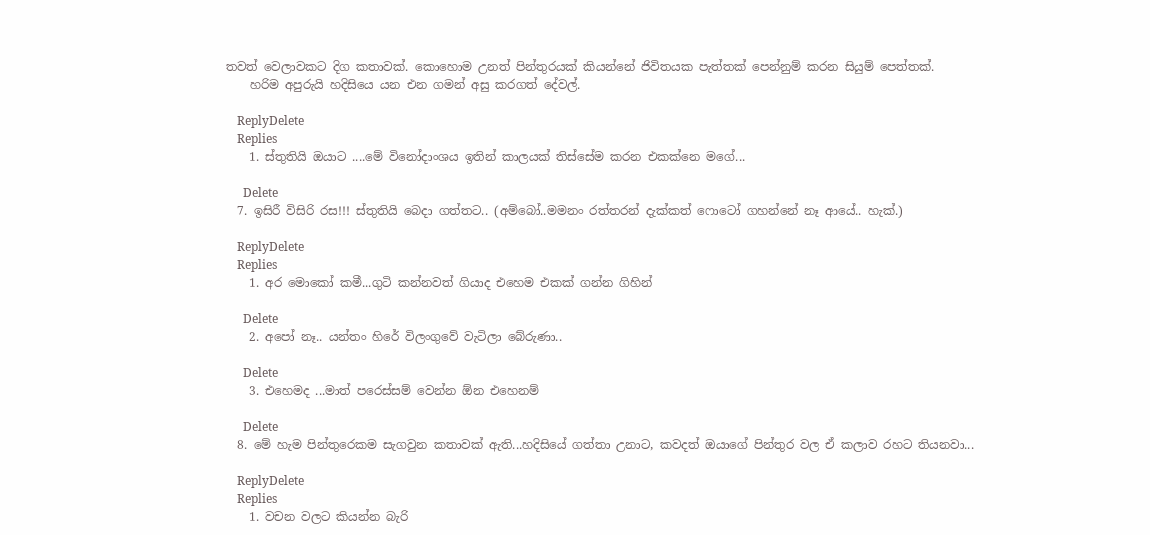තවත් වෙලාවකට දිග කතාවක්. කොහොම උනත් පින්තුරයක් කියන්නේ ජිවිතයක පැත්තක් පෙන්නුම් කරන සියුම් පෙත්තක්.
    හරිම අපුරුයි හදිසියෙ යන එන ගමන් අසු කරගත් දේවල්.

    ReplyDelete
    Replies
    1. ස්තුතියි ඔයාට ....මේ විනෝදාංශය ඉතින් කාලයක් තිස්සේම කරන එකක්නෙ මගේ...

      Delete
  7. ඉසිරී විසිරි රස!!! ස්තුතියි බෙදා ගත්තට.. (අම්බෝ..මමනං රත්තරන් දැක්කත් ෆොටෝ ගහන්නේ නෑ ආයේ.. හැක්.)

    ReplyDelete
    Replies
    1. අර මොකෝ කමී...ගුටි කන්නවත් ගියාද එහෙම එකක් ගන්න ගිහින්

      Delete
    2. අපෝ නෑ.. යන්තං හිරේ විලංගුවේ වැටිලා බේරුණා..

      Delete
    3. එහෙමද ...මාත් පරෙස්සම් වෙන්න ඕන එහෙනම්

      Delete
  8. මේ හැම පින්තුරෙකම සැගවුන කතාවක් ඇති...හදිසියේ ගත්තා උනාට, කවදත් ඔයාගේ පින්තුර වල ඒ කලාව රහට තියනවා...

    ReplyDelete
    Replies
    1. වචන වලට කියන්න බැරි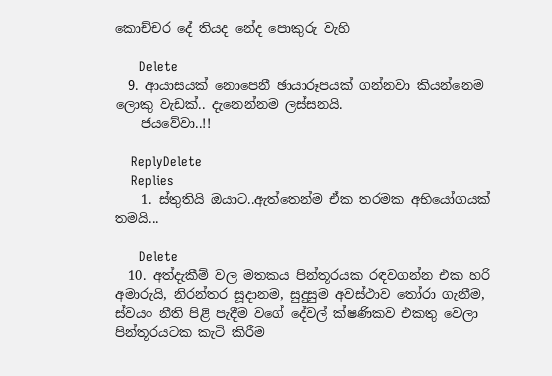කොච්චර දේ තියද නේද පොකුරු වැහි

      Delete
  9. ආයාසයක් නොපෙනී ඡායාරූපයක් ගන්නවා කියන්නෙම ලොකු වැඩක්.. දැනෙන්නම ලස්සනයි.
    ජයවේවා..!!

    ReplyDelete
    Replies
    1. ස්තුතියි ඔයාට..ඇත්තෙන්ම ඒක තරමක අභියෝගයක් තමයි...

      Delete
  10. අත්දැකීම් වල මතකය පින්තූරයක රඳවගන්න එක හරි අමාරුයි, නිරන්තර සූදානම, සුදුසුම අවස්ථාව තෝරා ගැනීම, ස්වයං නීති පිළි පැදීම වගේ දේවල් ක්ෂණිකව එකතු වෙලා පින්තූරයටක කැටි කිරීම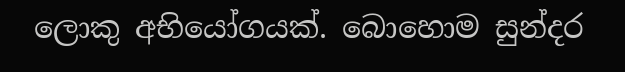ලොකු අභියෝගයක්. බොහොම සුන්දර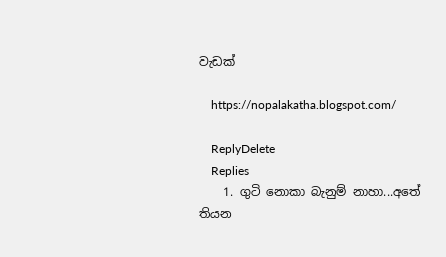වැඩක්

    https://nopalakatha.blogspot.com/

    ReplyDelete
    Replies
    1. ගුටි නොකා බැනුම් නාහා...අතේ තියන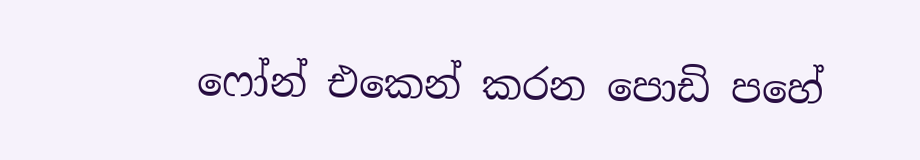ෆෝන් එකෙන් කරන පොඩි පහේ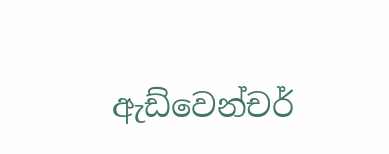ඇඩ්වෙන්චර්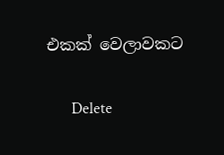එකක් වෙලාවකට

      Delete